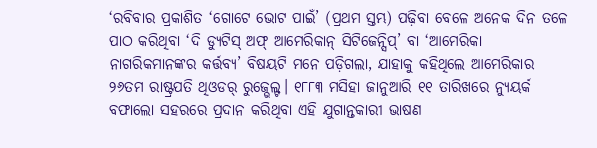‘ରବିବାର ପ୍ରକାଶିତ ‘ଗୋଟେ ଭୋଟ ପାଇଁ’ (ପ୍ରଥମ ସ୍ତମ୍ଭ) ପଢ଼ିବା ବେଳେ ଅନେକ ଦିନ ତଳେ ପାଠ କରିଥିବା ‘ଦି ଡ୍ୟୁଟିସ୍ ଅଫ୍ ଆମେରିକାନ୍ ସିଟିଜେନ୍ସିପ୍’ ବା ‘ଆମେରିକା ନାଗରିକମାନଙ୍କର କର୍ତ୍ତବ୍ୟ’ ବିଷୟଟି ମନେ ପଡ଼ିଗଲା, ଯାହାକୁ କହିଥିଲେ ଆମେରିକାର ୨୬ତମ ରାଷ୍ଟ୍ରପତି ଥିଓଡର୍ ରୁଜ୍ଭେଲ୍ଟ। ୧୮୮୩ ମସିହା ଜାନୁଆରି ୧୧ ତାରିଖରେ ନ୍ୟୁୟର୍କ ବଫାଲୋ ସହରରେ ପ୍ରଦାନ କରିଥିବା ଏହି ଯୁଗାନ୍ତକାରୀ ଭାଷଣ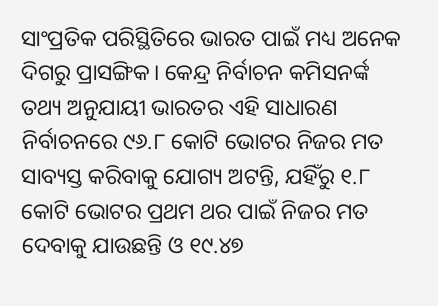ସାଂପ୍ରତିକ ପରିସ୍ଥିତିରେ ଭାରତ ପାଇଁ ମଧ୍ୟ ଅନେକ ଦିଗରୁ ପ୍ରାସଙ୍ଗିକ। କେନ୍ଦ୍ର ନିର୍ବାଚନ କମିସନର୍ଙ୍କ ତଥ୍ୟ ଅନୁଯାୟୀ ଭାରତର ଏହି ସାଧାରଣ ନିର୍ବାଚନରେ ୯୬.୮ କୋଟି ଭୋଟର ନିଜର ମତ ସାବ୍ୟସ୍ତ କରିବାକୁ ଯୋଗ୍ୟ ଅଟନ୍ତି, ଯହିଁରୁ ୧.୮ କୋଟି ଭୋଟର ପ୍ରଥମ ଥର ପାଇଁ ନିଜର ମତ ଦେବାକୁ ଯାଉଛନ୍ତି ଓ ୧୯.୪୭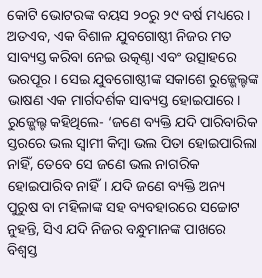କୋଟି ଭୋଟରଙ୍କ ବୟସ ୨୦ରୁ ୨୯ ବର୍ଷ ମଧ୍ୟରେ। ଅତଏବ, ଏକ ବିଶାଳ ଯୁବଗୋଷ୍ଠୀ ନିଜର ମତ ସାବ୍ୟସ୍ତ କରିବା ନେଇ ଉତ୍କଣ୍ଠା ଏବଂ ଉତ୍ସାହରେ ଭରପୂର। ସେଇ ଯୁବଗୋଷ୍ଠୀଙ୍କ ସକାଶେ ରୁଜ୍ଭେଲ୍ଟଙ୍କ ଭାଷଣ ଏକ ମାର୍ଗଦର୍ଶକ ସାବ୍ୟସ୍ତ ହୋଇପାରେ।
ରୁଜ୍ଭେଲ୍ଟ କହିଥିଲେ- ‘ଜଣେ ବ୍ୟକ୍ତି ଯଦି ପାରିବାରିକ ସ୍ତରରେ ଭଲ ସ୍ବାମୀ କିମ୍ବା ଭଲ ପିତା ହୋଇପାରିଲା ନାହିଁ, ତେବେ ସେ ଜଣେ ଭଲ ନାଗରିକ ହୋଇପାରିବ ନାହିଁ। ଯଦି ଜଣେ ବ୍ୟକ୍ତି ଅନ୍ୟ ପୁରୁଷ ବା ମହିଳାଙ୍କ ସହ ବ୍ୟବହାରରେ ସଚ୍ଚୋଟ ନୁହନ୍ତି, ସିଏ ଯଦି ନିଜର ବନ୍ଧୁମାନଙ୍କ ପାଖରେ ବିଶ୍ବସ୍ତ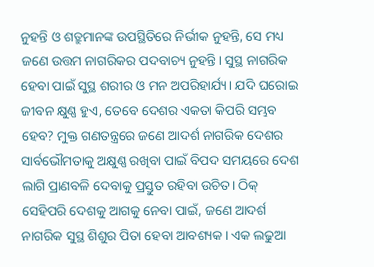ନୁହନ୍ତି ଓ ଶତ୍ରୁମାନଙ୍କ ଉପସ୍ଥିତିରେ ନିର୍ଭୀକ ନୁହନ୍ତି, ସେ ମଧ୍ୟ ଜଣେ ଉତ୍ତମ ନାଗରିକର ପଦବାଚ୍ୟ ନୁହନ୍ତି। ସୁସ୍ଥ ନାଗରିକ ହେବା ପାଇଁ ସୁସ୍ଥ ଶରୀର ଓ ମନ ଅପରିହାର୍ଯ୍ୟ। ଯଦି ଘରୋଇ ଜୀବନ କ୍ଷୁଣ୍ଣ ହୁଏ, ତେବେ ଦେଶର ଏକତା କିପରି ସମ୍ଭବ ହେବ? ମୁକ୍ତ ଗଣତନ୍ତ୍ରରେ ଜଣେ ଆଦର୍ଶ ନାଗରିକ ଦେଶର ସାର୍ବଭୌମତାକୁ ଅକ୍ଷୁଣ୍ଣ ରଖିବା ପାଇଁ ବିପଦ ସମୟରେ ଦେଶ ଲାଗି ପ୍ରାଣବଳି ଦେବାକୁ ପ୍ରସ୍ତୁତ ରହିବା ଉଚିତ। ଠିକ୍ ସେହିପରି ଦେଶକୁ ଆଗକୁ ନେବା ପାଇଁ, ଜଣେ ଆଦର୍ଶ ନାଗରିକ ସୁସ୍ଥ ଶିଶୁର ପିତା ହେବା ଆବଶ୍ୟକ। ଏକ ଲଢୁଆ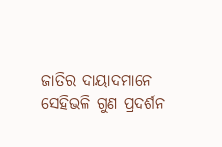ଜାତିର ଦାୟାଦମାନେ ସେହିଭଳି ଗୁଣ ପ୍ରଦର୍ଶନ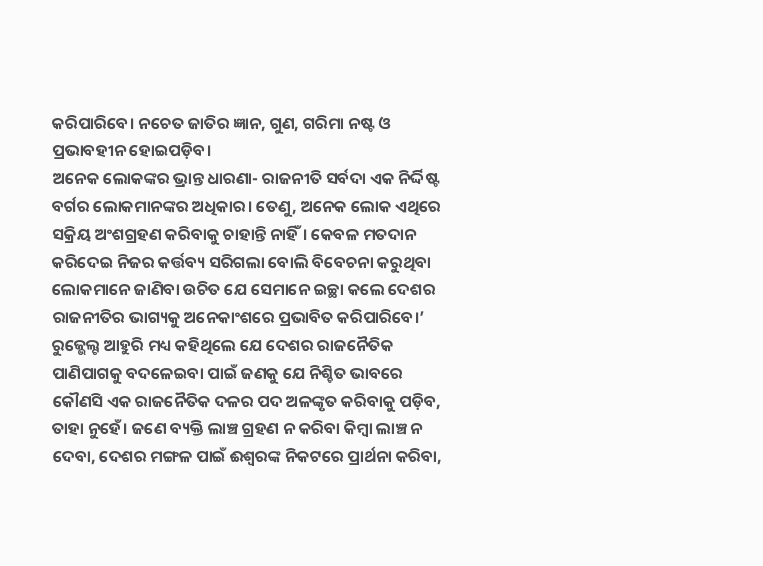କରିପାରିବେ। ନଚେତ ଜାତିର ଜ୍ଞାନ, ଗୁଣ, ଗରିମା ନଷ୍ଟ ଓ ପ୍ରଭାବହୀନ ହୋଇପଡ଼ିବ।
ଅନେକ ଲୋକଙ୍କର ଭ୍ରାନ୍ତ ଧାରଣା- ରାଜନୀତି ସର୍ବଦା ଏକ ନିର୍ଦ୍ଦିଷ୍ଟ ବର୍ଗର ଲୋକମାନଙ୍କର ଅଧିକାର। ତେଣୁ, ଅନେକ ଲୋକ ଏଥିରେ ସକ୍ରିୟ ଅଂଶଗ୍ରହଣ କରିବାକୁ ଚାହାନ୍ତି ନାହିଁ। କେବଳ ମତଦାନ କରିଦେଇ ନିଜର କର୍ତ୍ତବ୍ୟ ସରିଗଲା ବୋଲି ବିବେଚନା କରୁଥିବା ଲୋକମାନେ ଜାଣିବା ଉଚିତ ଯେ ସେମାନେ ଇଚ୍ଛା କଲେ ଦେଶର ରାଜନୀତିର ଭାଗ୍ୟକୁ ଅନେକାଂଶରେ ପ୍ରଭାବିତ କରିପାରିବେ।’
ରୁଜ୍ଭେଲ୍ଟ ଆହୁରି ମଧ୍ୟ କହିଥିଲେ ଯେ ଦେଶର ରାଜନୈତିକ ପାଣିପାଗକୁ ବଦଳେଇବା ପାଇଁ ଜଣକୁ ଯେ ନିଶ୍ଚିତ ଭାବରେ କୌଣସି ଏକ ରାଜନୈତିକ ଦଳର ପଦ ଅଳଙ୍କୃତ କରିବାକୁ ପଡ଼ିବ, ତାହା ନୁହେଁ। ଜଣେ ବ୍ୟକ୍ତି ଲାଞ୍ଚ ଗ୍ରହଣ ନ କରିବା କିମ୍ବା ଲାଞ୍ଚ ନ ଦେବା, ଦେଶର ମଙ୍ଗଳ ପାଇଁ ଈଶ୍ବରଙ୍କ ନିକଟରେ ପ୍ରାର୍ଥନା କରିବା,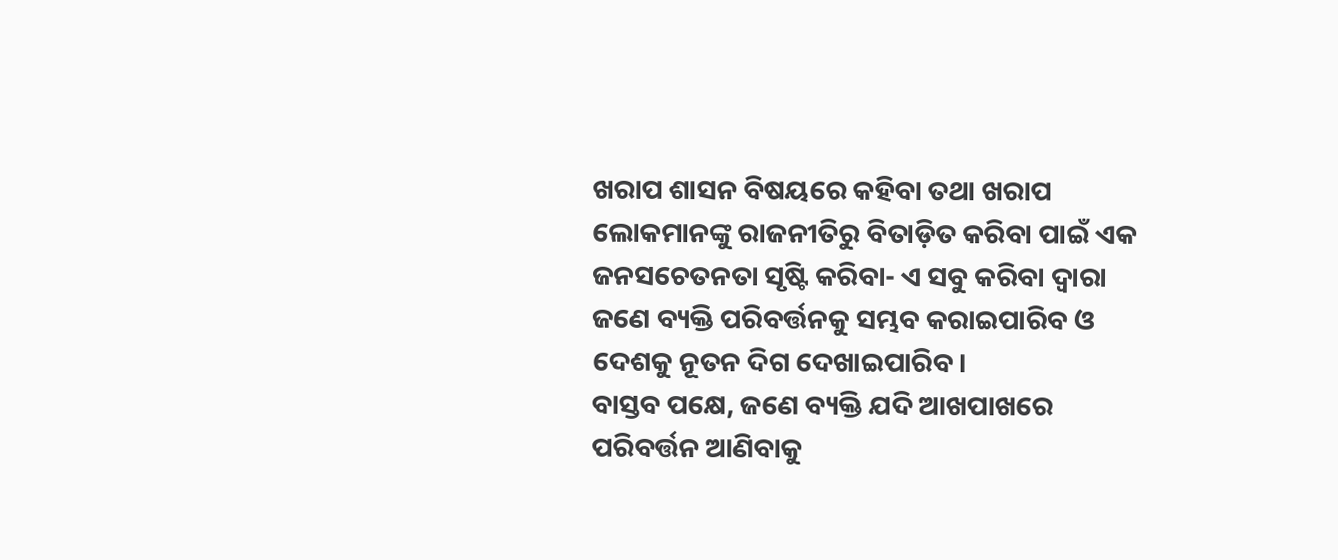ଖରାପ ଶାସନ ବିଷୟରେ କହିବା ତଥା ଖରାପ ଲୋକମାନଙ୍କୁ ରାଜନୀତିରୁ ବିତାଡ଼ିତ କରିବା ପାଇଁ ଏକ ଜନସଚେତନତା ସୃଷ୍ଟି କରିବା- ଏ ସବୁ କରିବା ଦ୍ବାରା ଜଣେ ବ୍ୟକ୍ତି ପରିବର୍ତ୍ତନକୁ ସମ୍ଭବ କରାଇପାରିବ ଓ ଦେଶକୁ ନୂତନ ଦିଗ ଦେଖାଇପାରିବ।
ବାସ୍ତବ ପକ୍ଷେ, ଜଣେ ବ୍ୟକ୍ତି ଯଦି ଆଖପାଖରେ ପରିବର୍ତ୍ତନ ଆଣିବାକୁ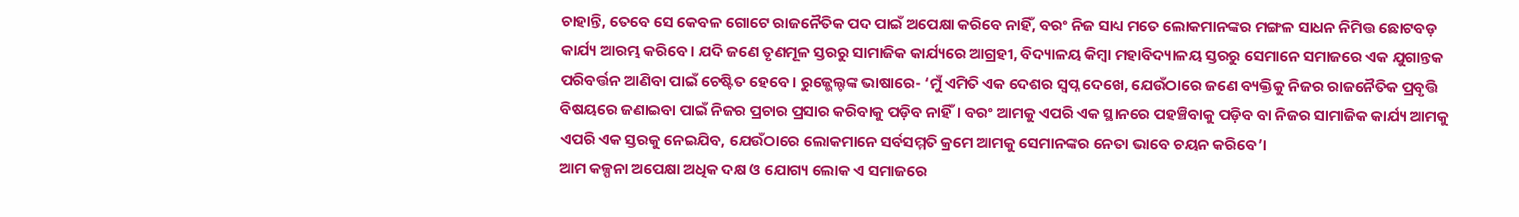ଚାହାନ୍ତି, ତେବେ ସେ କେବଳ ଗୋଟେ ରାଜନୈତିକ ପଦ ପାଇଁ ଅପେକ୍ଷା କରିବେ ନାହିଁ, ବରଂ ନିଜ ସାଧ୍ୟ ମତେ ଲୋକମାନଙ୍କର ମଙ୍ଗଳ ସାଧନ ନିମିତ୍ତ ଛୋଟବଡ଼ କାର୍ଯ୍ୟ ଆରମ୍ଭ କରିବେ। ଯଦି ଜଣେ ତୃଣମୂଳ ସ୍ତରରୁ ସାମାଜିକ କାର୍ଯ୍ୟରେ ଆଗ୍ରହୀ, ବିଦ୍ୟାଳୟ କିମ୍ବା ମହାବିଦ୍ୟାଳୟ ସ୍ତରରୁ ସେମାନେ ସମାଜରେ ଏକ ଯୁଗାନ୍ତକ ପରିବର୍ତ୍ତନ ଆଣିବା ପାଇଁ ଚେଷ୍ଟିତ ହେବେ। ରୁଜ୍ଭେଲ୍ଟଙ୍କ ଭାଷାରେ- ‘ମୁଁ ଏମିତି ଏକ ଦେଶର ସ୍ବପ୍ନ ଦେଖେ, ଯେଉଁଠାରେ ଜଣେ ବ୍ୟକ୍ତିକୁ ନିଜର ରାଜନୈତିକ ପ୍ରବୃତ୍ତି ବିଷୟରେ ଜଣାଇବା ପାଇଁ ନିଜର ପ୍ରଚାର ପ୍ରସାର କରିବାକୁ ପଡ଼ିବ ନାହିଁ। ବରଂ ଆମକୁ ଏପରି ଏକ ସ୍ଥାନରେ ପହଞ୍ଚିବାକୁ ପଡ଼ିବ ବା ନିଜର ସାମାଜିକ କାର୍ଯ୍ୟ ଆମକୁ ଏପରି ଏକ ସ୍ତରକୁ ନେଇଯିବ, ଯେଉଁଠାରେ ଲୋକମାନେ ସର୍ବସମ୍ମତି କ୍ରମେ ଆମକୁ ସେମାନଙ୍କର ନେତା ଭାବେ ଚୟନ କରିବେ’।
ଆମ କଳ୍ପନା ଅପେକ୍ଷା ଅଧିକ ଦକ୍ଷ ଓ ଯୋଗ୍ୟ ଲୋକ ଏ ସମାଜରେ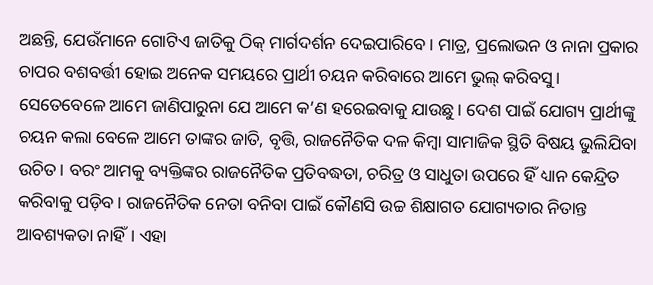ଅଛନ୍ତି, ଯେଉଁମାନେ ଗୋଟିଏ ଜାତିକୁ ଠିକ୍ ମାର୍ଗଦର୍ଶନ ଦେଇପାରିବେ। ମାତ୍ର, ପ୍ରଲୋଭନ ଓ ନାନା ପ୍ରକାର ଚାପର ବଶବର୍ତ୍ତୀ ହୋଇ ଅନେକ ସମୟରେ ପ୍ରାର୍ଥୀ ଚୟନ କରିବାରେ ଆମେ ଭୁଲ୍ କରିବସୁ। ସେତେବେଳେ ଆମେ ଜାଣିପାରୁନା ଯେ ଆମେ କ’ଣ ହରେଇବାକୁ ଯାଉଛୁ। ଦେଶ ପାଇଁ ଯୋଗ୍ୟ ପ୍ରାର୍ଥୀଙ୍କୁ ଚୟନ କଲା ବେଳେ ଆମେ ତାଙ୍କର ଜାତି, ବୃତ୍ତି, ରାଜନୈତିକ ଦଳ କିମ୍ବା ସାମାଜିକ ସ୍ଥିତି ବିଷୟ ଭୁଲିଯିବା ଉଚିତ। ବରଂ ଆମକୁ ବ୍ୟକ୍ତିଙ୍କର ରାଜନୈତିକ ପ୍ରତିବଦ୍ଧତା, ଚରିତ୍ର ଓ ସାଧୁତା ଉପରେ ହିଁ ଧ୍ୟାନ କେନ୍ଦ୍ରିତ କରିବାକୁ ପଡ଼ିବ। ରାଜନୈତିକ ନେତା ବନିବା ପାଇଁ କୌଣସି ଉଚ୍ଚ ଶିକ୍ଷାଗତ ଯୋଗ୍ୟତାର ନିତାନ୍ତ ଆବଶ୍ୟକତା ନାହିଁ। ଏହା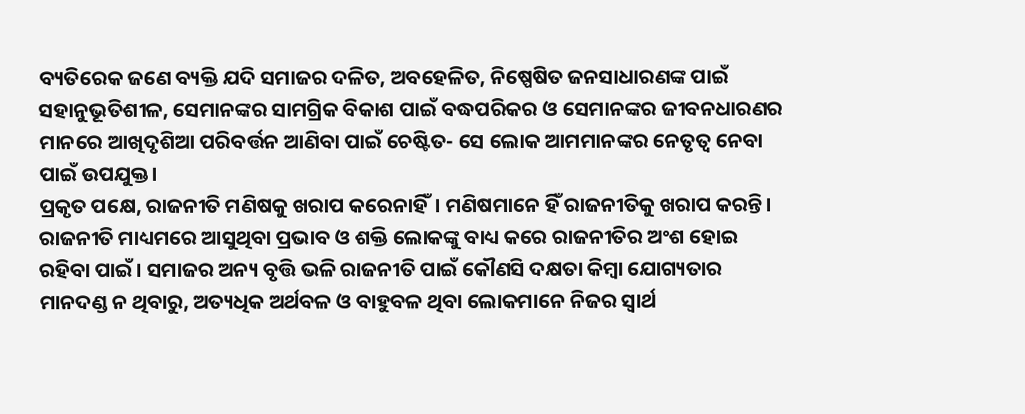ବ୍ୟତିରେକ ଜଣେ ବ୍ୟକ୍ତି ଯଦି ସମାଜର ଦଳିତ, ଅବହେଳିତ, ନିଷ୍ପେଷିତ ଜନସାଧାରଣଙ୍କ ପାଇଁ ସହାନୁଭୂତିଶୀଳ, ସେମାନଙ୍କର ସାମଗ୍ରିକ ବିକାଶ ପାଇଁ ବଦ୍ଧପରିକର ଓ ସେମାନଙ୍କର ଜୀବନଧାରଣର ମାନରେ ଆଖିଦୃଶିଆ ପରିବର୍ତ୍ତନ ଆଣିବା ପାଇଁ ଚେଷ୍ଟିତ- ସେ ଲୋକ ଆମମାନଙ୍କର ନେତୃତ୍ବ ନେବା ପାଇଁ ଉପଯୁକ୍ତ।
ପ୍ରକୃତ ପକ୍ଷେ, ରାଜନୀତି ମଣିଷକୁ ଖରାପ କରେନାହିଁ। ମଣିଷମାନେ ହିଁ ରାଜନୀତିକୁ ଖରାପ କରନ୍ତି। ରାଜନୀତି ମାଧ୍ୟମରେ ଆସୁଥିବା ପ୍ରଭାବ ଓ ଶକ୍ତି ଲୋକଙ୍କୁ ବାଧ୍ୟ କରେ ରାଜନୀତିର ଅଂଶ ହୋଇ ରହିବା ପାଇଁ। ସମାଜର ଅନ୍ୟ ବୃତ୍ତି ଭଳି ରାଜନୀତି ପାଇଁ କୌଣସି ଦକ୍ଷତା କିମ୍ବା ଯୋଗ୍ୟତାର ମାନଦଣ୍ଡ ନ ଥିବାରୁ, ଅତ୍ୟଧିକ ଅର୍ଥବଳ ଓ ବାହୁବଳ ଥିବା ଲୋକମାନେ ନିଜର ସ୍ବାର୍ଥ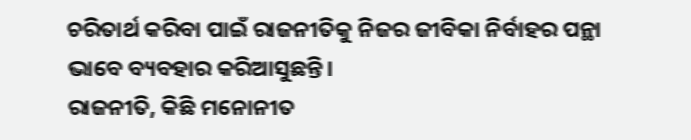ଚରିତାର୍ଥ କରିବା ପାଇଁ ରାଜନୀତିକୁ ନିଜର ଜୀବିକା ନିର୍ବାହର ପନ୍ଥା ଭାବେ ବ୍ୟବହାର କରିଆସୁଛନ୍ତି।
ରାଜନୀତି, କିଛି ମନୋନୀତ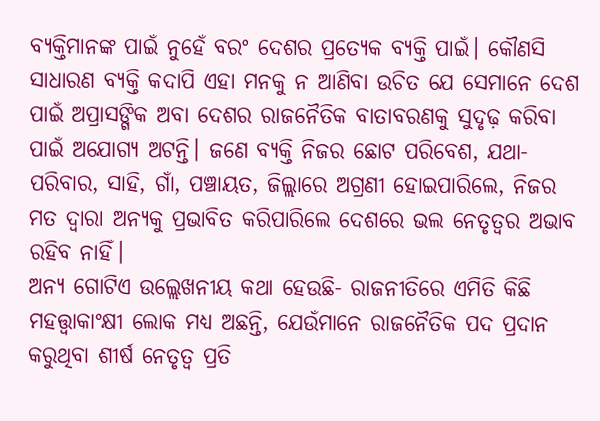ବ୍ୟକ୍ତିମାନଙ୍କ ପାଇଁ ନୁହେଁ ବରଂ ଦେଶର ପ୍ରତ୍ୟେକ ବ୍ୟକ୍ତି ପାଇଁ। କୌଣସି ସାଧାରଣ ବ୍ୟକ୍ତି କଦାପି ଏହା ମନକୁ ନ ଆଣିବା ଉଚିତ ଯେ ସେମାନେ ଦେଶ ପାଇଁ ଅପ୍ରାସଙ୍ଗିକ ଅବା ଦେଶର ରାଜନୈତିକ ବାତାବରଣକୁ ସୁଦୃଢ଼ କରିବା ପାଇଁ ଅଯୋଗ୍ୟ ଅଟନ୍ତି। ଜଣେ ବ୍ୟକ୍ତି ନିଜର ଛୋଟ ପରିବେଶ, ଯଥା- ପରିବାର, ସାହି, ଗାଁ, ପଞ୍ଚାୟତ, ଜିଲ୍ଲାରେ ଅଗ୍ରଣୀ ହୋଇପାରିଲେ, ନିଜର ମତ ଦ୍ବାରା ଅନ୍ୟକୁ ପ୍ରଭାବିତ କରିପାରିଲେ ଦେଶରେ ଭଲ ନେତୃତ୍ବର ଅଭାବ ରହିବ ନାହିଁ।
ଅନ୍ୟ ଗୋଟିଏ ଉଲ୍ଲେଖନୀୟ କଥା ହେଉଛି- ରାଜନୀତିରେ ଏମିତି କିଛି ମହତ୍ତ୍ବାକାଂକ୍ଷୀ ଲୋକ ମଧ୍ୟ ଅଛନ୍ତି, ଯେଉଁମାନେ ରାଜନୈତିକ ପଦ ପ୍ରଦାନ କରୁଥିବା ଶୀର୍ଷ ନେତୃତ୍ବ ପ୍ରତି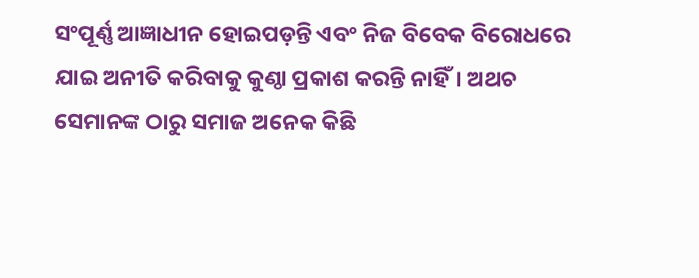ସଂପୂର୍ଣ୍ଣ ଆଜ୍ଞାଧୀନ ହୋଇପଡ଼ନ୍ତି ଏବଂ ନିଜ ବିବେକ ବିରୋଧରେ ଯାଇ ଅନୀତି କରିବାକୁ କୁଣ୍ଠା ପ୍ରକାଶ କରନ୍ତି ନାହିଁ। ଅଥଚ ସେମାନଙ୍କ ଠାରୁ ସମାଜ ଅନେକ କିଛି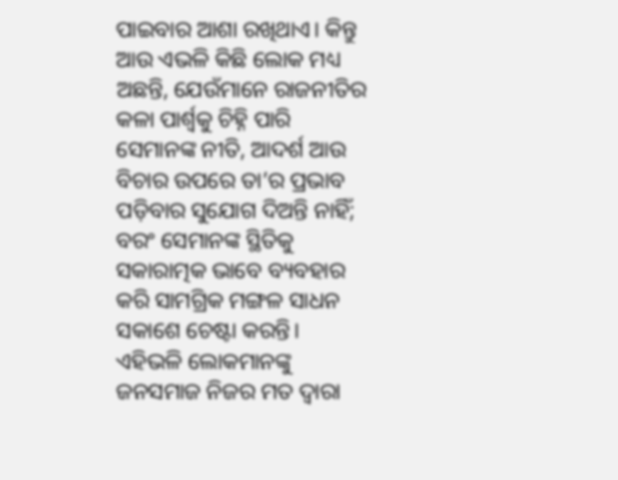ପାଇବାର ଆଶା ରଖିଥାଏ। କିନ୍ତୁ ଆଉ ଏଭଳି କିଛି ଲୋକ ମଧ୍ୟ ଅଛନ୍ତି, ଯେଉଁମାନେ ରାଜନୀତିର କଳା ପାର୍ଶ୍ବକୁ ଚିହ୍ନି ପାରି ସେମାନଙ୍କ ନୀତି, ଆଦର୍ଶ ଆଉ ବିଚାର ଉପରେ ତା’ର ପ୍ରଭାବ ପଡ଼ିବାର ସୁଯୋଗ ଦିଅନ୍ତି ନାହିଁ; ବରଂ ସେମାନଙ୍କ ସ୍ଥିତିକୁ ସକାରାତ୍ମକ ଭାବେ ବ୍ୟବହାର କରି ସାମଗ୍ରିକ ମଙ୍ଗଳ ସାଧନ ସକାଶେ ଚେଷ୍ଟା କରନ୍ତି। ଏହିଭଳି ଲୋକମାନଙ୍କୁ ଜନସମାଜ ନିଜର ମତ ଦ୍ବାରା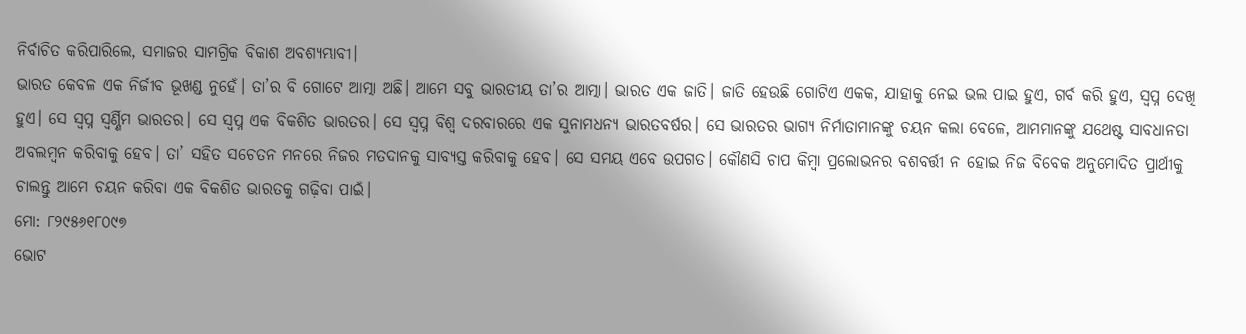ନିର୍ବାଚିତ କରିପାରିଲେ, ସମାଜର ସାମଗ୍ରିକ ବିକାଶ ଅବଶ୍ୟମ୍ଭାବୀ।
ଭାରତ କେବଳ ଏକ ନିର୍ଜୀବ ଭୂଖଣ୍ଡ ନୁହେଁ। ତା’ର ବି ଗୋଟେ ଆତ୍ମା ଅଛି। ଆମେ ସବୁ ଭାରତୀୟ ତା’ର ଆତ୍ମା। ଭାରତ ଏକ ଜାତି। ଜାତି ହେଉଛି ଗୋଟିଏ ଏକକ, ଯାହାକୁ ନେଇ ଭଲ ପାଇ ହୁଏ, ଗର୍ବ କରି ହୁଏ, ସ୍ବପ୍ନ ଦେଖି ହୁଏ। ସେ ସ୍ବପ୍ନ ସ୍ବର୍ଣ୍ଣିମ ଭାରତର। ସେ ସ୍ବପ୍ନ ଏକ ବିକଶିତ ଭାରତର। ସେ ସ୍ବପ୍ନ ବିଶ୍ବ ଦରବାରରେ ଏକ ସୁନାମଧନ୍ୟ ଭାରତବର୍ଷର। ସେ ଭାରତର ଭାଗ୍ୟ ନିର୍ମାତାମାନଙ୍କୁ ଚୟନ କଲା ବେଳେ, ଆମମାନଙ୍କୁ ଯଥେଷ୍ଟ ସାବଧାନତା ଅବଲମ୍ବନ କରିବାକୁ ହେବ। ତା’ ସହିତ ସଚେତନ ମନରେ ନିଜର ମତଦାନକୁ ସାବ୍ୟସ୍ତ କରିବାକୁ ହେବ। ସେ ସମୟ ଏବେ ଉପଗତ। କୌଣସି ଚାପ କିମ୍ବା ପ୍ରଲୋଭନର ବଶବର୍ତ୍ତୀ ନ ହୋଇ ନିଜ ବିବେକ ଅନୁମୋଦିତ ପ୍ରାର୍ଥୀକୁ ଚାଲନ୍ତୁ ଆମେ ଚୟନ କରିବା ଏକ ବିକଶିତ ଭାରତକୁ ଗଢ଼ିବା ପାଇଁ।
ମୋ: ୮୨୯୫୬୧୮୦୯୭
ଭୋଟ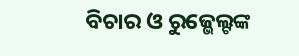ବିଚାର ଓ ରୁଜ୍ଭେଲ୍ଟଙ୍କ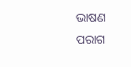ଭାଷଣ
ପରାଗ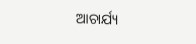ଆଚାର୍ଯ୍ୟ